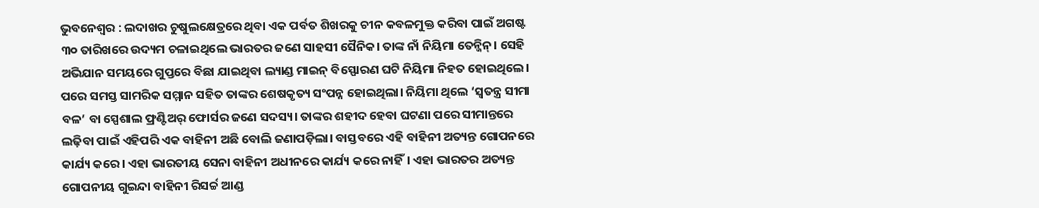ଭୁବନେଶ୍ୱର : ଲଦାଖର ଚୁଷୁଲକ୍ଷେତ୍ରରେ ଥିବା ଏକ ପର୍ବତ ଶିଖରକୁ ଚୀନ କବଳମୁକ୍ତ କରିବା ପାଇଁ ଅଗଷ୍ଟ ୩୦ ତାରିଖରେ ଉଦ୍ୟମ ଚଳାଇଥିଲେ ଭାରତର ଜଣେ ସାହସୀ ସୈନିକ। ତାଙ୍କ ନାଁ ନିୟିମା ତେନ୍ଜିନ୍। ସେହି ଅଭିଯାନ ସମୟରେ ଗୁପ୍ତରେ ବିଛା ଯାଇଥିବା ଲ୍ୟାଣ୍ଡ ମାଇନ୍ ବିସ୍ଫୋରଣ ଘଟି ନିୟିମା ନିହତ ହୋଇଥିଲେ। ପରେ ସମସ୍ତ ସାମରିକ ସମ୍ମାନ ସହିତ ତାଙ୍କର ଶେଷକୃତ୍ୟ ସଂପନ୍ନ ହୋଇଥିଲା। ନିୟିମା ଥିଲେ ‘ସ୍ୱତନ୍ତ୍ର ସୀମା ବଳ’ ବା ସ୍ପେଶାଲ ଫ୍ରଣ୍ଟିଅର୍ ଫୋର୍ସର ଜଣେ ସଦସ୍ୟ। ତାଙ୍କର ଶହୀଦ ହେବା ଘଟଣା ପରେ ସୀମାନ୍ତରେ ଲଢ଼ିବା ପାଇଁ ଏହିପରି ଏକ ବାହିନୀ ଅଛି ବୋଲି ଜଣାପଡ଼ିଲା। ବାସ୍ତବରେ ଏହି ବାହିନୀ ଅତ୍ୟନ୍ତ ଗୋପନରେ କାର୍ଯ୍ୟ କରେ। ଏହା ଭାରତୀୟ ସେନା ବାହିନୀ ଅଧୀନରେ କାର୍ଯ୍ୟ କରେ ନାହିଁ। ଏହା ଭାରତର ଅତ୍ୟନ୍ତ ଗୋପନୀୟ ଗୁଇନ୍ଦା ବାହିନୀ ରିସର୍ଚ୍ଚ ଆଣ୍ଡ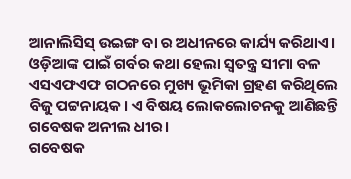ଆନାଲିସିସ୍ ଉଇଙ୍ଗ ବା ର ଅଧୀନରେ କାର୍ଯ୍ୟ କରିଥାଏ। ଓଡ଼ିଆଙ୍କ ପାଇଁ ଗର୍ବର କଥା ହେଲା ସ୍ୱତନ୍ତ୍ର ସୀମା ବଳ ଏସଏଫଏଫ ଗଠନରେ ମୁଖ୍ୟ ଭୂମିକା ଗ୍ରହଣ କରିଥିଲେ ବିଜୁ ପଟ୍ଟନାୟକ। ଏ ବିଷୟ ଲୋକଲୋଚନକୁ ଆଣିଛନ୍ତି ଗବେଷକ ଅନୀଲ ଧୀର।
ଗବେଷକ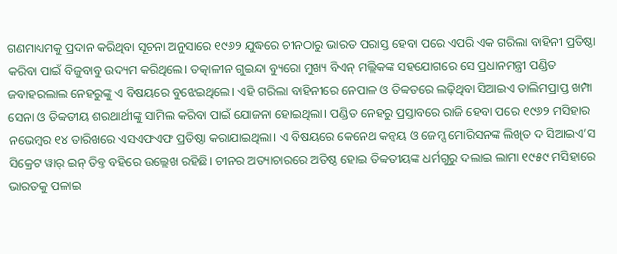ଗଣମାଧ୍ୟମକୁ ପ୍ରଦାନ କରିଥିବା ସୂଚନା ଅନୁସାରେ ୧୯୬୨ ଯୁଦ୍ଧରେ ଚୀନଠାରୁ ଭାରତ ପରାସ୍ତ ହେବା ପରେ ଏପରି ଏକ ଗରିଲା ବାହିନୀ ପ୍ରତିଷ୍ଠା କରିବା ପାଇଁ ବିଜୁବାବୁ ଉଦ୍ୟମ କରିଥିଲେ। ତତ୍କାଳୀନ ଗୁଇନ୍ଦା ବ୍ୟୁରୋ ମୁଖ୍ୟ ବିଏନ୍ ମଲ୍ଲିକଙ୍କ ସହଯୋଗରେ ସେ ପ୍ରଧାନମନ୍ତ୍ରୀ ପଣ୍ଡିତ ଜବାହରଲାଲ ନେହରୁଙ୍କୁ ଏ ବିଷୟରେ ବୁଝେଇଥିଲେ। ଏହି ଗରିଲା ବାହିନୀରେ ନେପାଳ ଓ ତିବ୍ବତରେ ଲଢ଼ିଥିବା ସିଆଇଏ ତାଲିମପ୍ରାପ୍ତ ଖମ୍ପା ସେନା ଓ ତିବ୍ବତୀୟ ଶରଥାର୍ଥୀଙ୍କୁ ସାମିଲ କରିବା ପାଇଁ ଯୋଜନା ହୋଇଥିଲା। ପଣ୍ଡିତ ନେହରୁ ପ୍ରସ୍ତାବରେ ରାଜି ହେବା ପରେ ୧୯୬୨ ମସିହାର ନଭେମ୍ବର ୧୪ ତାରିଖରେ ଏସଏଫଏଫ ପ୍ରତିଷ୍ଠା କରାଯାଇଥିଲା। ଏ ବିଷୟରେ କେନେଥ କନ୍ବୟ ଓ ଜେମ୍ସ ମୋରିସନଙ୍କ ଲିଖିତ ଦ ସିଆଇଏ’ସ ସିକ୍ରେଟ ୱାର୍ ଇନ୍ ତିବ୍ତ ବହିରେ ଉଲ୍ଲେଖ ରହିଛି। ଚୀନର ଅତ୍ୟାଚାରରେ ଅତିଷ୍ଠ ହୋଇ ତିବ୍ବତୀୟଙ୍କ ଧର୍ମଗୁରୁ ଦଲାଇ ଲାମା ୧୯୫୯ ମସିହାରେ ଭାରତକୁ ପଳାଇ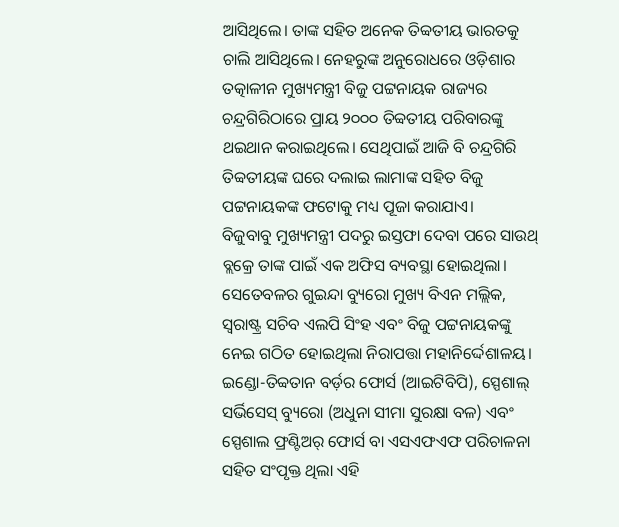ଆସିଥିଲେ। ତାଙ୍କ ସହିତ ଅନେକ ତିବ୍ବତୀୟ ଭାରତକୁ ଚାଲି ଆସିଥିଲେ। ନେହରୁଙ୍କ ଅନୁରୋଧରେ ଓଡ଼ିଶାର ତତ୍କାଳୀନ ମୁଖ୍ୟମନ୍ତ୍ରୀ ବିଜୁ ପଟ୍ଟନାୟକ ରାଜ୍ୟର ଚନ୍ଦ୍ରଗିରିଠାରେ ପ୍ରାୟ ୨୦୦୦ ତିବ୍ବତୀୟ ପରିବାରଙ୍କୁ ଥଇଥାନ କରାଇଥିଲେ। ସେଥିପାଇଁ ଆଜି ବି ଚନ୍ଦ୍ରଗିରି ତିବ୍ବତୀୟଙ୍କ ଘରେ ଦଲାଇ ଲାମାଙ୍କ ସହିତ ବିଜୁ ପଟ୍ଟନାୟକଙ୍କ ଫଟୋକୁ ମଧ୍ୟ ପୂଜା କରାଯାଏ।
ବିଜୁବାବୁ ମୁଖ୍ୟମନ୍ତ୍ରୀ ପଦରୁ ଇସ୍ତଫା ଦେବା ପରେ ସାଉଥ୍ ବ୍ଲକ୍ରେ ତାଙ୍କ ପାଇଁ ଏକ ଅଫିସ ବ୍ୟବସ୍ଥା ହୋଇଥିଲା। ସେତେବଳର ଗୁଇନ୍ଦା ବ୍ୟୁରୋ ମୁଖ୍ୟ ବିଏନ ମଲ୍ଲିକ, ସ୍ୱରାଷ୍ଟ୍ର ସଚିବ ଏଲପି ସିଂହ ଏବଂ ବିଜୁ ପଟ୍ଟନାୟକଙ୍କୁ ନେଇ ଗଠିତ ହୋଇଥିଲା ନିରାପତ୍ତା ମହାନିର୍ଦ୍ଦେଶାଳୟ। ଇଣ୍ଡୋ-ତିବ୍ବତାନ ବର୍ଡ଼ର ଫୋର୍ସ (ଆଇଟିବିପି), ସ୍ପେଶାଲ୍ ସର୍ଭିସେସ୍ ବ୍ୟୁରୋ (ଅଧୁନା ସୀମା ସୁରକ୍ଷା ବଳ) ଏବଂ ସ୍ପେଶାଲ ଫ୍ରଣ୍ଟିଅର୍ ଫୋର୍ସ ବା ଏସଏଫଏଫ ପରିଚାଳନା ସହିତ ସଂପୃକ୍ତ ଥିଲା ଏହି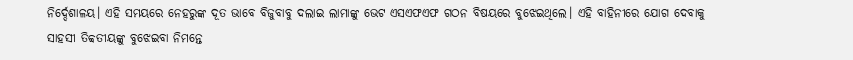ନିର୍ଦ୍ଦେଶାଳୟ। ଏହି ସମୟରେ ନେହରୁଙ୍କ ଦୂତ ଭାବେ ବିଜୁବାବୁ ଦଲାଇ ଲାମାଙ୍କୁ ଭେଟ ଏସଏଫଏଫ ଗଠନ ବିଷୟରେ ବୁଝେଇଥିଲେ। ଏହି ବାହିନୀରେ ଯୋଗ ଦେବାକୁ ସାହସୀ ତିବ୍ବତୀୟଙ୍କୁ ବୁଝେଇବା ନିମନ୍ତେ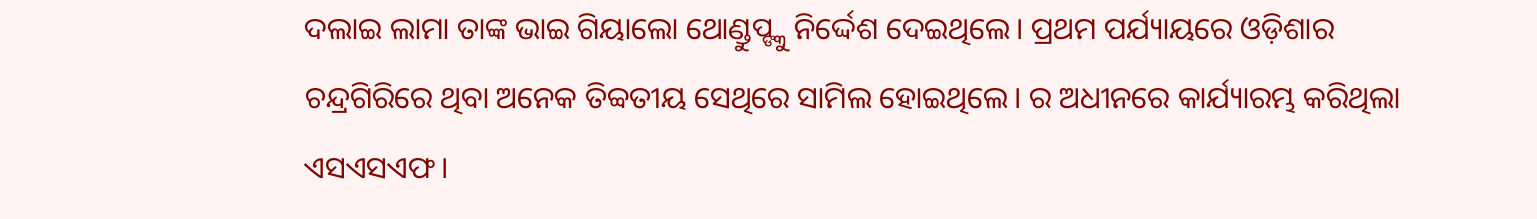ଦଲାଇ ଲାମା ତାଙ୍କ ଭାଇ ଗିୟାଲୋ ଥୋଣ୍ଡୁପ୍ଙ୍କୁ ନିର୍ଦ୍ଦେଶ ଦେଇଥିଲେ। ପ୍ରଥମ ପର୍ଯ୍ୟାୟରେ ଓଡ଼ିଶାର ଚନ୍ଦ୍ରଗିରିରେ ଥିବା ଅନେକ ତିବ୍ବତୀୟ ସେଥିରେ ସାମିଲ ହୋଇଥିଲେ। ର ଅଧୀନରେ କାର୍ଯ୍ୟାରମ୍ଭ କରିଥିଲା ଏସଏସଏଫ।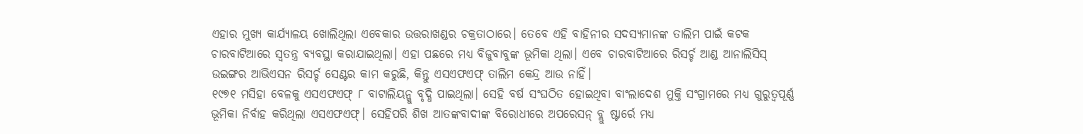ଏହାର ମୁଖ୍ୟ କାର୍ଯ୍ୟାଳୟ ଖୋଲିଥିଲା ଏବେକାର ଉତ୍ତରାଖଣ୍ଡର ଚକ୍ରତାଠାରେ। ତେବେ ଏହି ବାହିନୀର ସଦସ୍ୟମାନଙ୍କ ତାଲିମ ପାଇଁ କଟକ ଚାରବାଟିଆରେ ସ୍ୱତନ୍ତ୍ର ବ୍ୟବସ୍ଥା କରାଯାଇଥିଲା। ଏହା ପଛରେ ମଧ୍ୟ ବିଜୁବାବୁଙ୍କ ଭୂମିକା ଥିଲା। ଏବେ ଚାରବାଟିଆରେ ରିସର୍ଚ୍ଚ ଆଣ୍ଡ ଆନାଲିସିସ୍ ଉଇଙ୍ଗର ଆଭିଏସନ ରିସର୍ଚ୍ଚ ସେଣ୍ଟର କାମ କରୁଛି, କିନ୍ତୁ ଏସଏଫଏଫ୍ ତାଲିମ କେନ୍ଦ୍ର ଆଉ ନାହିଁ।
୧୯୭୧ ମସିହା ବେଳକୁ ଏସଏଫଏଫ୍ ୮ ବାଟାଲିୟନ୍କୁ ବୃଦ୍ଧି ପାଇଥିଲା। ସେହି ବର୍ଷ ସଂଘଠିତ ହୋଇଥିବା ବାଂଲାଦେଶ ମୁକ୍ତି ସଂଗ୍ରାମରେ ମଧ୍ୟ ଗୁରୁତ୍ୱପୂର୍ଣ୍ଣ ଭୂମିକା ନିର୍ବାହ କରିଥିଲା ଏସଏଫଏଫ୍। ସେହିପରି ଶିଖ ଆତଙ୍କବାଦୀଙ୍କ ବିରୋଧୀରେ ଅପରେସନ୍ ବ୍ଲୁ ଷ୍ଟାର୍ରେ ମଧ୍ୟ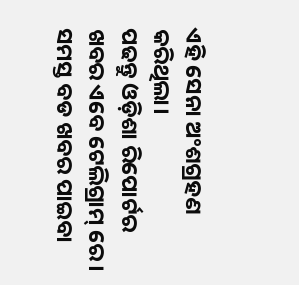ଏହି ସେନା ଅଂଶଗ୍ରହଣ କରିଥିଲା।
ପଢନ୍ତୁ ଓଡ଼ିଶା ରିପୋର୍ଟର ଖବର ଏବେ ଟେଲିଗ୍ରାମ୍ ରେ। ସମସ୍ତ ବଡ ଖବର ପାଇବା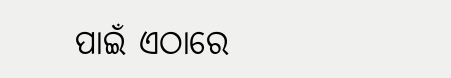ପାଇଁ ଏଠାରେ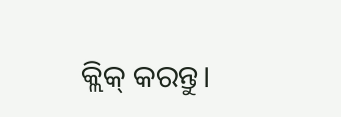କ୍ଲିକ୍ କରନ୍ତୁ।